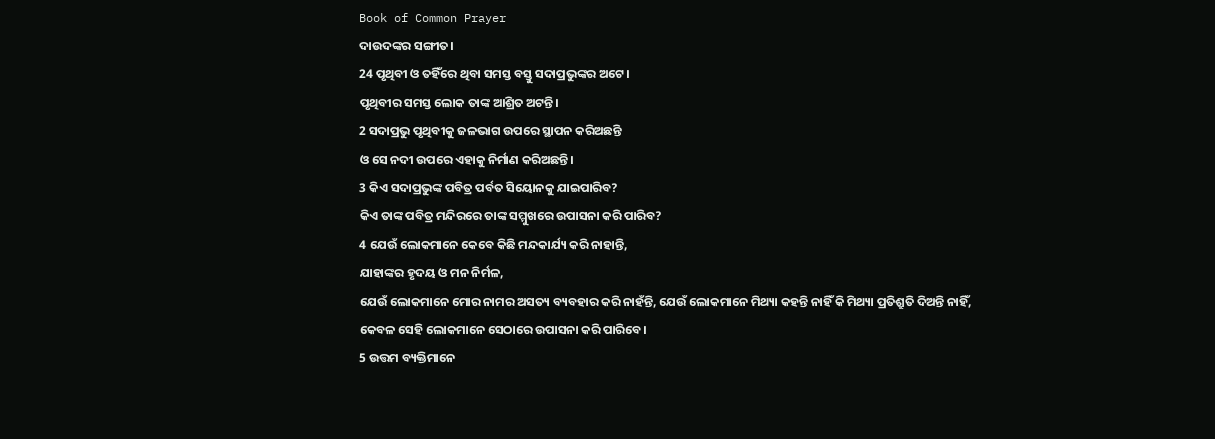Book of Common Prayer
ଦାଉଦଙ୍କର ସଙ୍ଗୀତ।
24 ପୃଥିବୀ ଓ ତହିଁରେ ଥିବା ସମସ୍ତ ବସ୍ତୁ ସଦାପ୍ରଭୁଙ୍କର ଅଟେ।
ପୃଥିବୀର ସମସ୍ତ ଲୋକ ତାଙ୍କ ଆଶ୍ରିତ ଅଟନ୍ତି।
2 ସଦାପ୍ରଭୁ ପୃଥିବୀକୁ ଜଳଭାଗ ଉପରେ ସ୍ଥାପନ କରିଅଛନ୍ତି
ଓ ସେ ନଦୀ ଉପରେ ଏହାକୁ ନିର୍ମାଣ କରିଅଛନ୍ତି।
3 କିଏ ସଦାପ୍ରଭୁଙ୍କ ପବିତ୍ର ପର୍ବତ ସିୟୋନକୁ ଯାଇପାରିବ?
କିଏ ତାଙ୍କ ପବିତ୍ର ମନ୍ଦିରରେ ତାଙ୍କ ସମ୍ମୁଖରେ ଉପାସନା କରି ପାରିବ?
4 ଯେଉଁ ଲୋକମାନେ କେବେ କିଛି ମନ୍ଦକାର୍ଯ୍ୟ କରି ନାହାନ୍ତି,
ଯାହାଙ୍କର ହୃଦୟ ଓ ମନ ନିର୍ମଳ,
ଯେଉଁ ଲୋକମାନେ ମୋର ନାମର ଅସତ୍ୟ ବ୍ୟବହାର କରି ନାହଁନ୍ତି, ଯେଉଁ ଲୋକମାନେ ମିଥ୍ୟା କହନ୍ତି ନାହିଁ କି ମିଥ୍ୟା ପ୍ରତିଶ୍ରୁତି ଦିଅନ୍ତି ନାହିଁ,
କେବଳ ସେହି ଲୋକମାନେ ସେଠାରେ ଉପାସନା କରି ପାରିବେ।
5 ଉତ୍ତମ ବ୍ୟକ୍ତିମାନେ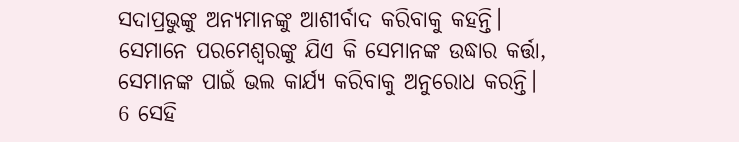ସଦାପ୍ରଭୁଙ୍କୁ ଅନ୍ୟମାନଙ୍କୁ ଆଶୀର୍ବାଦ କରିବାକୁ କହନ୍ତି।
ସେମାନେ ପରମେଶ୍ୱରଙ୍କୁ ଯିଏ କି ସେମାନଙ୍କ ଉଦ୍ଧାର କର୍ତ୍ତା, ସେମାନଙ୍କ ପାଇଁ ଭଲ କାର୍ଯ୍ୟ କରିବାକୁ ଅନୁରୋଧ କରନ୍ତି।
6 ସେହି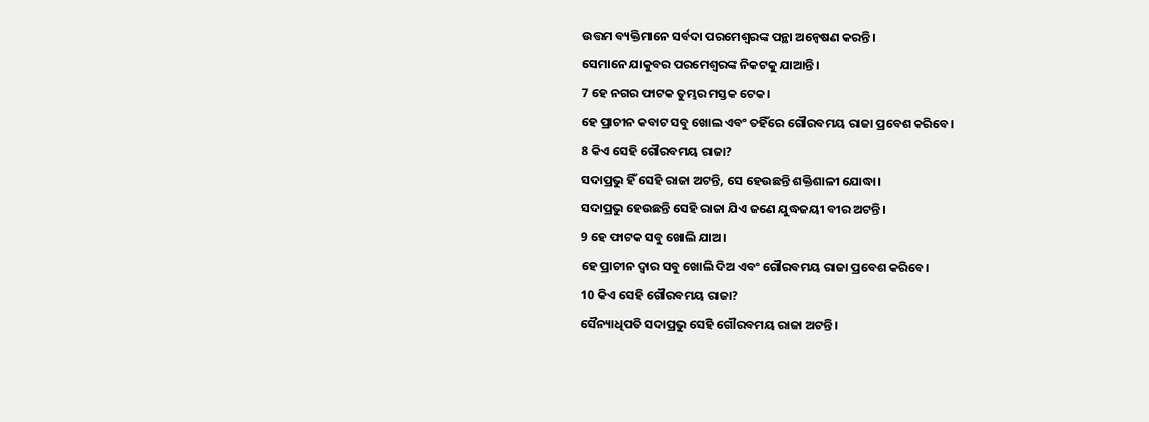ଉତ୍ତମ ବ୍ୟକ୍ତିମାନେ ସର୍ବଦା ପରମେଶ୍ୱରଙ୍କ ପନ୍ଥା ଅନ୍ୱେଷଣ କରନ୍ତି।
ସେମାନେ ଯାକୁବର ପରମେଶ୍ୱରଙ୍କ ନିକଟକୁ ଯାଆନ୍ତି।
7 ହେ ନଗର ଫାଟକ ତୁମ୍ଭର ମସ୍ତକ ଟେକ।
ହେ ପ୍ରାଚୀନ କବାଟ ସବୁ ଖୋଲ ଏବଂ ତହିଁରେ ଗୌରବମୟ ରାଜା ପ୍ରବେଶ କରିବେ।
8 କିଏ ସେହି ଗୌରବମୟ ରାଜା?
ସଦାପ୍ରଭୁ ହିଁ ସେହି ରାଜା ଅଟନ୍ତି, ସେ ହେଉଛନ୍ତି ଶକ୍ତିଶାଳୀ ଯୋଦ୍ଧା।
ସଦାପ୍ରଭୁ ହେଉଛନ୍ତି ସେହି ରାଜା ଯିଏ ଜଣେ ଯୁଦ୍ଧଜୟୀ ବୀର ଅଟନ୍ତି।
9 ହେ ଫାଟକ ସବୁ ଖୋଲି ଯାଅ।
ହେ ପ୍ରାଚୀନ ଦ୍ୱାର ସବୁ ଖୋଲି ଦିଅ ଏବଂ ଗୌରବମୟ ରାଜା ପ୍ରବେଶ କରିବେ।
10 କିଏ ସେହି ଗୌରବମୟ ରାଜା?
ସୈନ୍ୟାଧିପତି ସଦାପ୍ରଭୁ ସେହି ଗୌରବମୟ ରାଜା ଅଟନ୍ତି।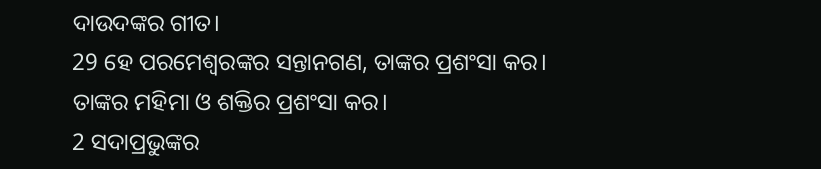ଦାଉଦଙ୍କର ଗୀତ।
29 ହେ ପରମେଶ୍ୱରଙ୍କର ସନ୍ତାନଗଣ, ତାଙ୍କର ପ୍ରଶଂସା କର।
ତାଙ୍କର ମହିମା ଓ ଶକ୍ତିର ପ୍ରଶଂସା କର।
2 ସଦାପ୍ରଭୁଙ୍କର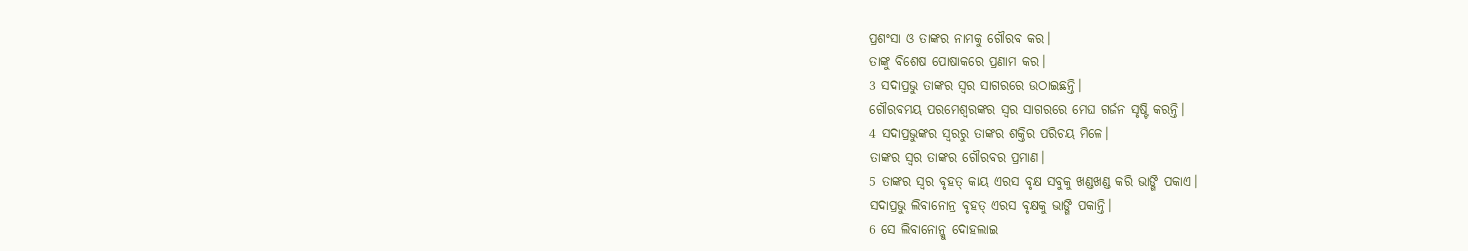ପ୍ରଶଂସା ଓ ତାଙ୍କର ନାମକୁ ଗୌରବ କର।
ତାଙ୍କୁ ବିଶେଷ ପୋଷାକରେ ପ୍ରଣାମ କର।
3 ସଦାପ୍ରଭୁ ତାଙ୍କର ସ୍ୱର ସାଗରରେ ଉଠାଇଛନ୍ତି।
ଗୌରବମୟ ପରମେଶ୍ୱରଙ୍କର ସ୍ୱର ସାଗରରେ ମେଘ ଗର୍ଜନ ସୃଷ୍ଟି କରନ୍ତି।
4 ସଦାପ୍ରଭୁଙ୍କର ସ୍ୱରରୁ ତାଙ୍କର ଶକ୍ତିର ପରିଚୟ ମିଳେ।
ତାଙ୍କର ସ୍ୱର ତାଙ୍କର ଗୌରବର ପ୍ରମାଣ।
5 ତାଙ୍କର ସ୍ୱର ବୃହତ୍ କାୟ ଏରସ ବୃକ୍ଷ ସବୁକୁ ଖଣ୍ଡଖଣ୍ଡ କରି ଭାଙ୍ଗି ପକାଏ।
ସଦାପ୍ରଭୁ ଲିବାନୋନ୍ର ବୃହତ୍ ଏରସ ବୃକ୍ଷକୁ ଭାଙ୍ଗି ପକାନ୍ତି।
6 ସେ ଲିବାନୋନ୍କୁ ଦୋହଲାଇ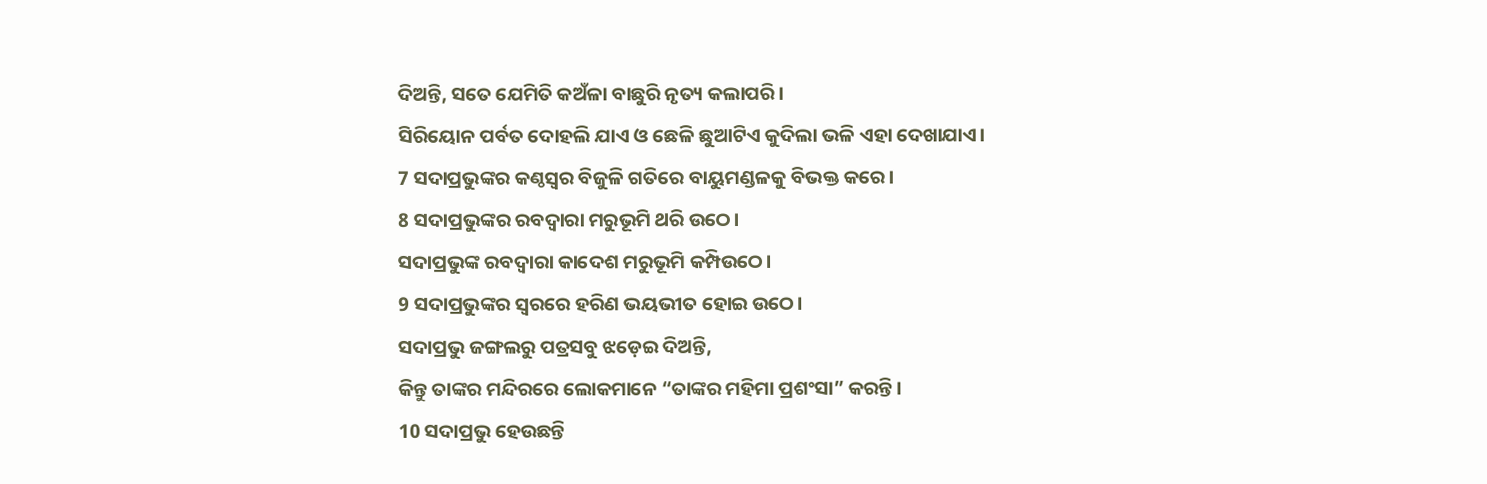ଦିଅନ୍ତି, ସତେ ଯେମିତି କଅଁଳା ବାଛୁରି ନୃତ୍ୟ କଲାପରି।
ସିରିୟୋନ ପର୍ବତ ଦୋହଲି ଯାଏ ଓ ଛେଳି ଛୁଆଟିଏ କୁଦିଲା ଭଳି ଏହା ଦେଖାଯାଏ।
7 ସଦାପ୍ରଭୁଙ୍କର କଣ୍ଠସ୍ୱର ବିଜୁଳି ଗତିରେ ବାୟୁମଣ୍ଡଳକୁ ବିଭକ୍ତ କରେ।
8 ସଦାପ୍ରଭୁଙ୍କର ରବଦ୍ୱାରା ମରୁଭୂମି ଥରି ଉଠେ।
ସଦାପ୍ରଭୁଙ୍କ ରବଦ୍ୱାରା କାଦେଶ ମରୁଭୂମି କମ୍ପିଉଠେ।
9 ସଦାପ୍ରଭୁଙ୍କର ସ୍ୱରରେ ହରିଣ ଭୟଭୀତ ହୋଇ ଉଠେ।
ସଦାପ୍ରଭୁ ଜଙ୍ଗଲରୁ ପତ୍ରସବୁ ଝଡ଼େଇ ଦିଅନ୍ତି,
କିନ୍ତୁ ତାଙ୍କର ମନ୍ଦିରରେ ଲୋକମାନେ “ତାଙ୍କର ମହିମା ପ୍ରଶଂସା” କରନ୍ତି।
10 ସଦାପ୍ରଭୁ ହେଉଛନ୍ତି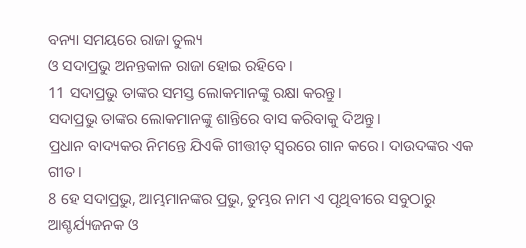ବନ୍ୟା ସମୟରେ ରାଜା ତୁଲ୍ୟ
ଓ ସଦାପ୍ରଭୁ ଅନନ୍ତକାଳ ରାଜା ହୋଇ ରହିବେ।
11 ସଦାପ୍ରଭୁ ତାଙ୍କର ସମସ୍ତ ଲୋକମାନଙ୍କୁ ରକ୍ଷା କରନ୍ତୁ।
ସଦାପ୍ରଭୁ ତାଙ୍କର ଲୋକମାନଙ୍କୁ ଶାନ୍ତିରେ ବାସ କରିବାକୁ ଦିଅନ୍ତୁ।
ପ୍ରଧାନ ବାଦ୍ୟକର ନିମନ୍ତେ ଯିଏକି ଗୀତ୍ତୀତ୍ ସ୍ୱରରେ ଗାନ କରେ। ଦାଉଦଙ୍କର ଏକ ଗୀତ।
8 ହେ ସଦାପ୍ରଭୁ, ଆମ୍ଭମାନଙ୍କର ପ୍ରଭୁ, ତୁମ୍ଭର ନାମ ଏ ପୃଥିବୀରେ ସବୁଠାରୁ ଆଶ୍ଚର୍ଯ୍ୟଜନକ ଓ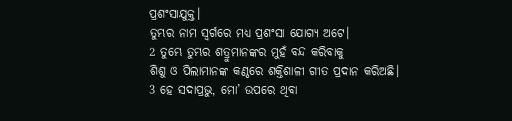ପ୍ରଶଂସାଯୁକ୍ତ।
ତୁମ୍ଭର ନାମ ସ୍ୱର୍ଗରେ ମଧ୍ୟ ପ୍ରଶଂସା ଯୋଗ୍ୟ ଅଟେ।
2 ତୁମ୍ଭେ ତୁମ୍ଭର ଶତ୍ରୁମାନଙ୍କର ମୁହଁ ବନ୍ଦ କରିବାକୁ
ଶିଶୁ ଓ ପିଲାମାନଙ୍କ କଣ୍ଠରେ ଶକ୍ତିଶାଳୀ ଗୀତ ପ୍ରଦାନ କରିଅଛି।
3 ହେ ସଦାପ୍ରଭୁ, ମୋ’ ଉପରେ ଥିବା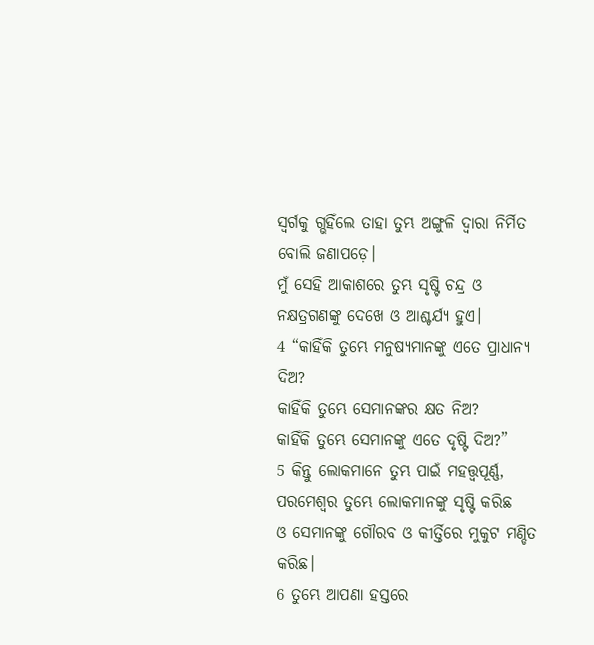ସ୍ୱର୍ଗକୁ ଗ୍ଭହିଁଲେ ତାହା ତୁମ୍ଭ ଅଙ୍ଗୁଳି ଦ୍ୱାରା ନିର୍ମିତ ବୋଲି ଜଣାପଡ଼େ।
ମୁଁ ସେହି ଆକାଶରେ ତୁମ୍ଭ ସୃଷ୍ଟି ଚନ୍ଦ୍ର ଓ ନକ୍ଷତ୍ରଗଣଙ୍କୁ ଦେଖେ ଓ ଆଶ୍ଚର୍ଯ୍ୟ ହୁଏ।
4 “କାହିଁକି ତୁମ୍ଭେ ମନୁଷ୍ୟମାନଙ୍କୁ ଏତେ ପ୍ରାଧାନ୍ୟ ଦିଅ?
କାହିଁକି ତୁମ୍ଭେ ସେମାନଙ୍କର କ୍ଷତ ନିଅ?
କାହିଁକି ତୁମ୍ଭେ ସେମାନଙ୍କୁ ଏତେ ଦୃଷ୍ଟି ଦିଅ?”
5 କିନ୍ତୁ ଲୋକମାନେ ତୁମ୍ଭ ପାଇଁ ମହତ୍ତ୍ୱପୂର୍ଣ୍ଣ, ପରମେଶ୍ୱର ତୁମ୍ଭେ ଲୋକମାନଙ୍କୁ ସୃଷ୍ଟି କରିଛ
ଓ ସେମାନଙ୍କୁ ଗୌରବ ଓ କୀର୍ତ୍ତିରେ ମୁକୁଟ ମଣ୍ଡିତ କରିଛ।
6 ତୁମ୍ଭେ ଆପଣା ହସ୍ତରେ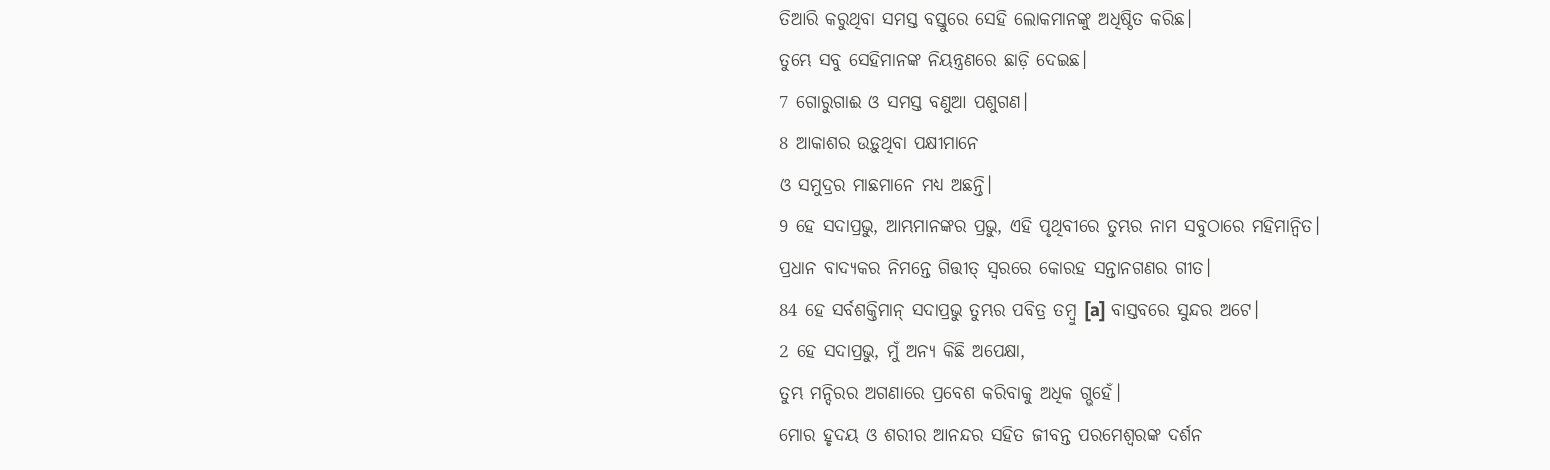ତିଆରି କରୁଥିବା ସମସ୍ତ ବସ୍ତୁରେ ସେହି ଲୋକମାନଙ୍କୁ ଅଧିଷ୍ଠିତ କରିଛ।
ତୁମ୍ଭେ ସବୁ ସେହିମାନଙ୍କ ନିୟନ୍ତ୍ରଣରେ ଛାଡ଼ି ଦେଇଛ।
7 ଗୋରୁଗାଈ ଓ ସମସ୍ତ ବଣୁଆ ପଶୁଗଣ।
8 ଆକାଶର ଉଡ଼ୁଥିବା ପକ୍ଷୀମାନେ
ଓ ସମୁଦ୍ରର ମାଛମାନେ ମଧ୍ୟ ଅଛନ୍ତି।
9 ହେ ସଦାପ୍ରଭୁ, ଆମ୍ଭମାନଙ୍କର ପ୍ରଭୁ, ଏହି ପୃଥିବୀରେ ତୁମ୍ଭର ନାମ ସବୁଠାରେ ମହିମାନ୍ୱିତ।
ପ୍ରଧାନ ବାଦ୍ୟକର ନିମନ୍ତେ ଗିତ୍ତୀତ୍ ସ୍ୱରରେ କୋରହ ସନ୍ତାନଗଣର ଗୀତ।
84 ହେ ସର୍ବଶକ୍ତିମାନ୍ ସଦାପ୍ରଭୁ ତୁମ୍ଭର ପବିତ୍ର ତମ୍ବୁ [a] ବାସ୍ତବରେ ସୁନ୍ଦର ଅଟେ।
2 ହେ ସଦାପ୍ରଭୁ, ମୁଁ ଅନ୍ୟ କିଛି ଅପେକ୍ଷା,
ତୁମ୍ଭ ମନ୍ଦିରର ଅଗଣାରେ ପ୍ରବେଶ କରିବାକୁ ଅଧିକ ଗ୍ଭହେଁ।
ମୋର ହୃଦୟ ଓ ଶରୀର ଆନନ୍ଦର ସହିତ ଜୀବନ୍ତ ପରମେଶ୍ୱରଙ୍କ ଦର୍ଶନ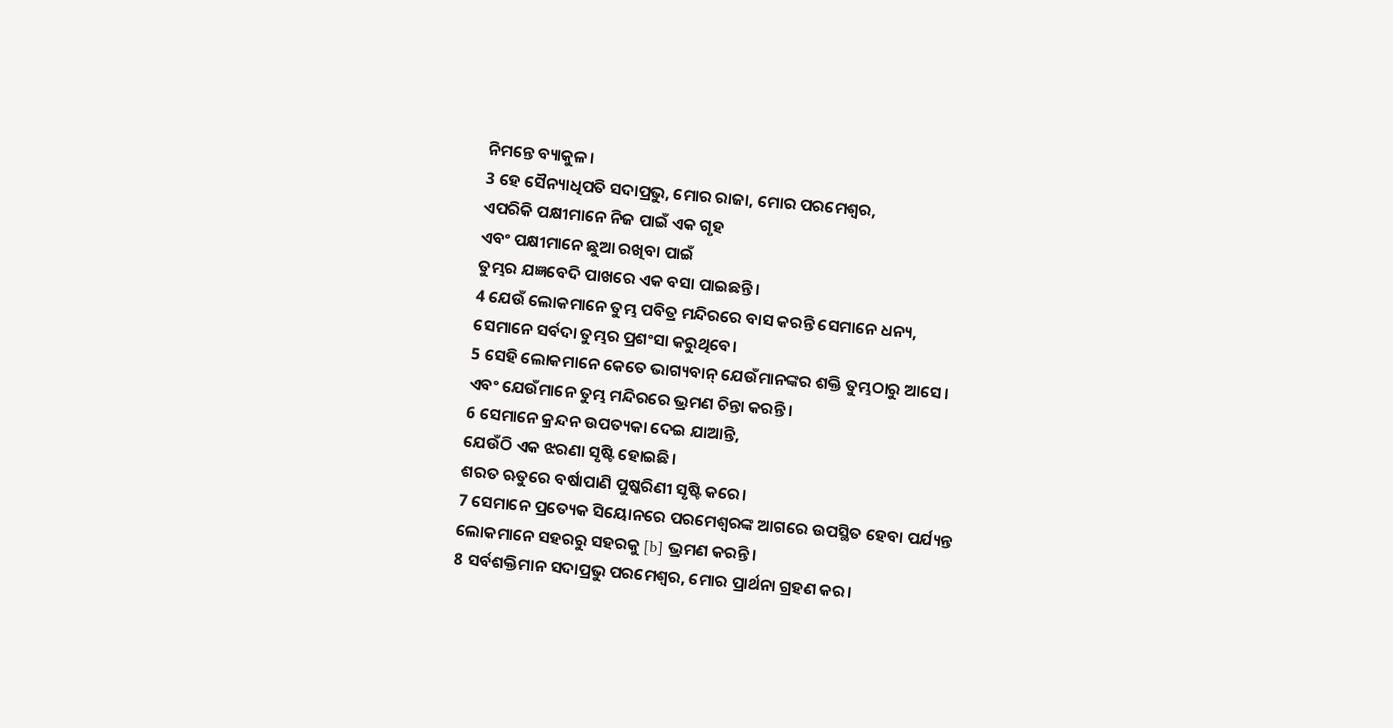ନିମନ୍ତେ ବ୍ୟାକୁଳ।
3 ହେ ସୈନ୍ୟାଧିପତି ସଦାପ୍ରଭୁ, ମୋର ରାଜା, ମୋର ପରମେଶ୍ୱର,
ଏପରିକି ପକ୍ଷୀମାନେ ନିଜ ପାଇଁ ଏକ ଗୃହ
ଏବଂ ପକ୍ଷୀମାନେ ଛୁଆ ରଖିବା ପାଇଁ
ତୁମ୍ଭର ଯଜ୍ଞବେଦି ପାଖରେ ଏକ ବସା ପାଇଛନ୍ତି।
4 ଯେଉଁ ଲୋକମାନେ ତୁମ୍ଭ ପବିତ୍ର ମନ୍ଦିରରେ ବାସ କରନ୍ତି ସେମାନେ ଧନ୍ୟ,
ସେମାନେ ସର୍ବଦା ତୁମ୍ଭର ପ୍ରଶଂସା କରୁଥିବେ।
5 ସେହି ଲୋକମାନେ କେତେ ଭାଗ୍ୟବାନ୍ ଯେଉଁମାନଙ୍କର ଶକ୍ତି ତୁମ୍ଭଠାରୁ ଆସେ।
ଏବଂ ଯେଉଁମାନେ ତୁମ୍ଭ ମନ୍ଦିରରେ ଭ୍ରମଣ ଚିନ୍ତା କରନ୍ତି।
6 ସେମାନେ କ୍ରନ୍ଦନ ଉପତ୍ୟକା ଦେଇ ଯାଆନ୍ତି,
ଯେଉଁଠି ଏକ ଝରଣା ସୃଷ୍ଟି ହୋଇଛି।
ଶରତ ଋତୁରେ ବର୍ଷାପାଣି ପୁଷ୍କରିଣୀ ସୃଷ୍ଟି କରେ।
7 ସେମାନେ ପ୍ରତ୍ୟେକ ସିୟୋନରେ ପରମେଶ୍ୱରଙ୍କ ଆଗରେ ଉପସ୍ଥିତ ହେବା ପର୍ଯ୍ୟନ୍ତ
ଲୋକମାନେ ସହରରୁ ସହରକୁ [b] ଭ୍ରମଣ କରନ୍ତି।
8 ସର୍ବଶକ୍ତିମାନ ସଦାପ୍ରଭୁ ପରମେଶ୍ୱର, ମୋର ପ୍ରାର୍ଥନା ଗ୍ରହଣ କର।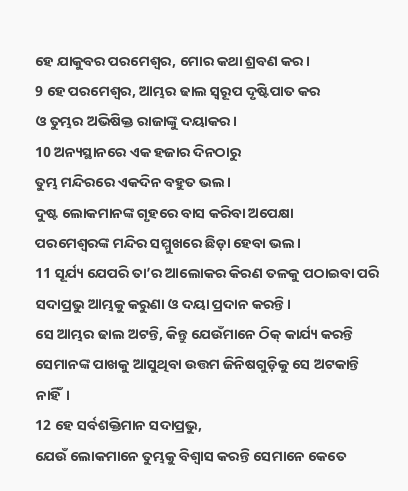ହେ ଯାକୁବର ପରମେଶ୍ୱର, ମୋର କଥା ଶ୍ରବଣ କର।
9 ହେ ପରମେଶ୍ୱର, ଆମ୍ଭର ଢାଲ ସ୍ୱରୂପ ଦୃଷ୍ଟିପାତ କର
ଓ ତୁମ୍ଭର ଅଭିଷିକ୍ତ ରାଜାଙ୍କୁ ଦୟାକର।
10 ଅନ୍ୟସ୍ଥାନରେ ଏକ ହଜାର ଦିନଠାରୁ
ତୁମ୍ଭ ମନ୍ଦିରରେ ଏକଦିନ ବହୁତ ଭଲ।
ଦୁଷ୍ଟ ଲୋକମାନଙ୍କ ଗୃହରେ ବାସ କରିବା ଅପେକ୍ଷା
ପରମେଶ୍ୱରଙ୍କ ମନ୍ଦିର ସମ୍ମୁଖରେ ଛିଡ଼ା ହେବା ଭଲ।
11 ସୂର୍ଯ୍ୟ ଯେପରି ତା’ର ଆଲୋକର କିରଣ ତଳକୁ ପଠାଇବା ପରି
ସଦାପ୍ରଭୁ ଆମ୍ଭକୁ କରୁଣା ଓ ଦୟା ପ୍ରଦାନ କରନ୍ତି।
ସେ ଆମ୍ଭର ଢାଲ ଅଟନ୍ତି, କିନ୍ତୁ ଯେଉଁମାନେ ଠିକ୍ କାର୍ଯ୍ୟ କରନ୍ତି
ସେମାନଙ୍କ ପାଖକୁ ଆସୁଥିବା ଉତ୍ତମ ଜିନିଷଗୁଡ଼ିକୁ ସେ ଅଟକାନ୍ତି ନାହିଁ।
12 ହେ ସର୍ବଶକ୍ତିମାନ ସଦାପ୍ରଭୁ,
ଯେଉଁ ଲୋକମାନେ ତୁମ୍ଭକୁ ବିଶ୍ୱାସ କରନ୍ତି ସେମାନେ କେତେ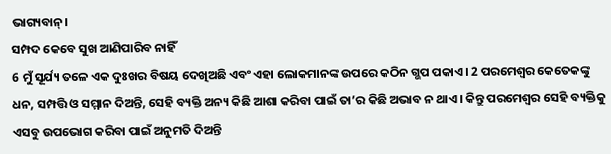ଭାଗ୍ୟବାନ୍।
ସମ୍ପଦ କେବେ ସୁଖ ଆଣିପାରିବ ନାହିଁ
6 ମୁଁ ସୂର୍ଯ୍ୟ ତଳେ ଏକ ଦୁଃଖର ବିଷୟ ଦେଖିଅଛି ଏବଂ ଏହା ଲୋକମାନଙ୍କ ଉପରେ କଠିନ ଗ୍ଭପ ପକାଏ। 2 ପରମେଶ୍ୱର କେତେକଙ୍କୁ ଧନ, ସମ୍ପତ୍ତି ଓ ସମ୍ମାନ ଦିଅନ୍ତି, ସେହି ବ୍ୟକ୍ତି ଅନ୍ୟ କିଛି ଆଶା କରିବା ପାଇଁ ତା’ର କିଛି ଅଭାବ ନ ଥାଏ। କିନ୍ତୁ ପରମେଶ୍ୱର ସେହି ବ୍ୟକ୍ତିକୁ ଏସବୁ ଉପଭୋଗ କରିବା ପାଇଁ ଅନୁମତି ଦିଅନ୍ତି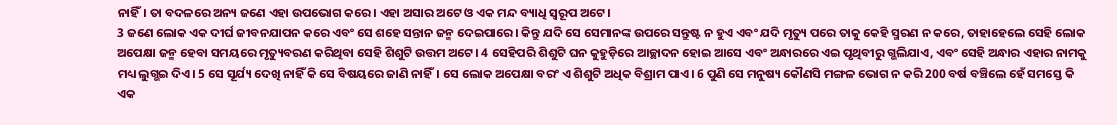ନାହିଁ। ତା ବଦଳରେ ଅନ୍ୟ ଜଣେ ଏହା ଉପଭୋଗ କରେ। ଏହା ଅସାର ଅଟେ ଓ ଏକ ମନ୍ଦ ବ୍ୟାଧି ସ୍ୱରୂପ ଅଟେ।
3 ଜଣେ ଲୋକ ଏକ ଦୀର୍ଘ ଜୀବନଯାପନ କରେ ଏବଂ ସେ ଶହେ ସନ୍ତାନ ଜନ୍ମ ଦେଇପାରେ। କିନ୍ତୁ ଯଦି ସେ ସେମାନଙ୍କ ଉପରେ ସନ୍ତୁଷ୍ଟ ନ ହୁଏ ଏବଂ ଯଦି ମୃତ୍ୟୁ ପରେ ତାକୁ କେହି ସ୍ମରଣ ନ କରେ, ତାହାହେଲେ ସେହି ଲୋକ ଅପେକ୍ଷା ଜନ୍ମ ହେବା ସମୟରେ ମୃତ୍ୟୁବରଣ କରିଥିବା ସେହି ଶିଶୁଟି ଉତ୍ତମ ଅଟେ। 4 ସେହିପରି ଶିଶୁଟି ଘନ କୁହୁଡ଼ିରେ ଆଚ୍ଛାଦନ ହୋଇ ଆସେ ଏବଂ ଅନ୍ଧାରରେ ଏଇ ପୃଥିବୀରୁ ଗ୍ଭଲିଯାଏ, ଏବଂ ସେହି ଅନ୍ଧାର ଏହାର ନାମକୁ ମଧ୍ୟ ଲୁଗ୍ଭଇ ଦିଏ। 5 ସେ ସୂର୍ଯ୍ୟ ଦେଖି ନାହିଁ କି ସେ ବିଷୟରେ ଜାଣି ନାହିଁ। ସେ ଲୋକ ଅପେକ୍ଷା ବରଂ ଏ ଶିଶୁଟି ଅଧିକ ବିଶ୍ରାମ ପାଏ। 6 ପୁଣି ସେ ମନୁଷ୍ୟ କୌଣସି ମଙ୍ଗଳ ଭୋଗ ନ କରି 200 ବର୍ଷ ବଞ୍ଚିଲେ ହେଁ ସମସ୍ତେ କି ଏକ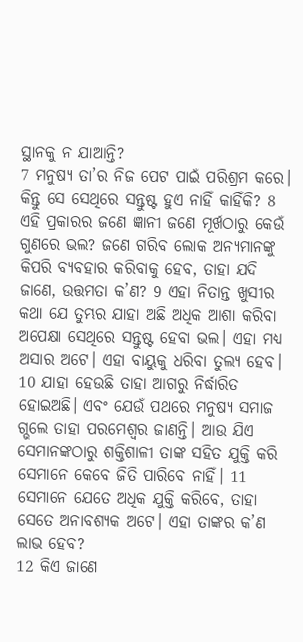ସ୍ଥାନକୁ ନ ଯାଆନ୍ତି?
7 ମନୁଷ୍ୟ ତା’ର ନିଜ ପେଟ ପାଇଁ ପରିଶ୍ରମ କରେ। କିନ୍ତୁ ସେ ସେଥିରେ ସନ୍ତୁଷ୍ଟ ହୁଏ ନାହିଁ କାହିଁକି? 8 ଏହି ପ୍ରକାରର ଜଣେ ଜ୍ଞାନୀ ଜଣେ ମୂର୍ଖଠାରୁ କେଉଁ ଗୁଣରେ ଭଲ? ଜଣେ ଗରିବ ଲୋକ ଅନ୍ୟମାନଙ୍କୁ କିପରି ବ୍ୟବହାର କରିବାକୁ ହେବ, ତାହା ଯଦି ଜାଣେ, ଉତ୍ତମତା କ’ଣ? 9 ଏହା ନିତାନ୍ତ ଖୁସୀର କଥା ଯେ ତୁମ୍ଭର ଯାହା ଅଛି ଅଧିକ ଆଶା କରିବା ଅପେକ୍ଷା ସେଥିରେ ସନ୍ତୁଷ୍ଟ ହେବା ଭଲ। ଏହା ମଧ୍ୟ ଅସାର ଅଟେ। ଏହା ବାୟୁକୁ ଧରିବା ତୁଲ୍ୟ ହେବ।
10 ଯାହା ହେଉଛି ତାହା ଆଗରୁ ନିର୍ଦ୍ଧାରିତ ହୋଇଅଛି। ଏବଂ ଯେଉଁ ପଥରେ ମନୁଷ୍ୟ ସମାଜ ଗ୍ଭଲେ ତାହା ପରମେଶ୍ୱର ଜାଣନ୍ତି। ଆଉ ଯିଏ ସେମାନଙ୍କଠାରୁ ଶକ୍ତିଶାଳୀ ତାଙ୍କ ସହିତ ଯୁକ୍ତି କରି ସେମାନେ କେବେ ଜିତି ପାରିବେ ନାହିଁ। 11 ସେମାନେ ଯେତେ ଅଧିକ ଯୁକ୍ତି କରିବେ, ତାହା ସେତେ ଅନାବଶ୍ୟକ ଅଟେ। ଏହା ତାଙ୍କର କ’ଣ ଲାଭ ହେବ?
12 କିଏ ଜାଣେ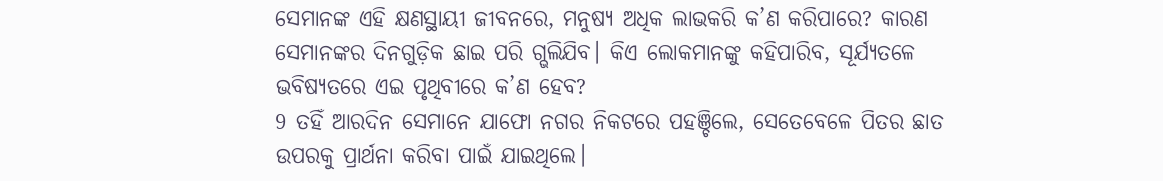ସେମାନଙ୍କ ଏହି କ୍ଷଣସ୍ଥାୟୀ ଜୀବନରେ, ମନୁଷ୍ୟ ଅଧିକ ଲାଭକରି କ’ଣ କରିପାରେ? କାରଣ ସେମାନଙ୍କର ଦିନଗୁଡ଼ିକ ଛାଇ ପରି ଗ୍ଭଲିଯିବ। କିଏ ଲୋକମାନଙ୍କୁ କହିପାରିବ, ସୂର୍ଯ୍ୟତଳେ ଭବିଷ୍ୟତରେ ଏଇ ପୃଥିବୀରେ କ’ଣ ହେବ?
9 ତହିଁ ଆରଦିନ ସେମାନେ ଯାଫୋ ନଗର ନିକଟରେ ପହଞ୍ଚିଲେ, ସେତେବେଳେ ପିତର ଛାତ ଉପରକୁ ପ୍ରାର୍ଥନା କରିବା ପାଇଁ ଯାଇଥିଲେ।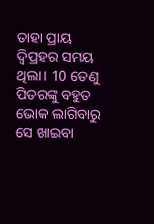ତାହା ପ୍ରାୟ ଦ୍ୱିପ୍ରହର ସମୟ ଥିଲା। 10 ତେଣୁ ପିତରଙ୍କୁ ବହୁତ ଭୋକ ଲାଗିବାରୁ ସେ ଖାଇବା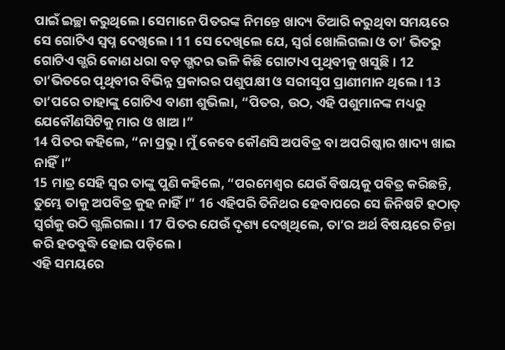ପାଇଁ ଇଚ୍ଛା କରୁଥିଲେ। ସେମାନେ ପିତରଙ୍କ ନିମନ୍ତେ ଖାଦ୍ୟ ତିଆରି କରୁଥିବା ସମୟରେ ସେ ଗୋଟିଏ ସ୍ୱପ୍ନ ଦେଖିଲେ। 11 ସେ ଦେଖିଲେ ଯେ, ସ୍ୱର୍ଗ ଖୋଲିଗଲା ଓ ତା’ ଭିତରୁ ଗୋଟିଏ ଗ୍ଭରି କୋଣ ଧରା ବଡ଼ ଗ୍ଭଦର ଭଳି କିଛି ଗୋଟାଏ ପୃଥିବୀକୁ ଖସୁଛି। 12 ତା’ଭିତରେ ପୃଥିବୀର ବିଭିନ୍ନ ପ୍ରକାରର ପଶୁପକ୍ଷୀ ଓ ସରୀସୃପ ପ୍ରାଣୀମାନ ଥିଲେ। 13 ତା’ପରେ ତାହାଙ୍କୁ ଗୋଟିଏ ବାଣୀ ଶୁଭିଲା, “ପିତର, ଉଠ, ଏହି ପଶୁମାନଙ୍କ ମଧ୍ୟରୁ ଯେକୌଣସିଟିକୁ ମାର ଓ ଖାଅ।”
14 ପିତର କହିଲେ, “ନା ପ୍ରଭୁ। ମୁଁ କେବେ କୌଣସି ଅପବିତ୍ର ବା ଅପରିଷ୍କାର ଖାଦ୍ୟ ଖାଇ ନାହିଁ।”
15 ମାତ୍ର ସେହି ସ୍ୱର ତାଙ୍କୁ ପୁଣି କହିଲେ, “ପରମେଶ୍ୱର ଯେଉଁ ବିଷୟକୁ ପବିତ୍ର କରିଛନ୍ତି, ତୁମ୍ଭେ ତାକୁ ଅପବିତ୍ର କୁହ ନାହିଁ।” 16 ଏହିପରି ତିନିଥର ହେବାପରେ ସେ ଜିନିଷଟି ହଠାତ୍ ସ୍ୱର୍ଗକୁ ଉଠି ଗ୍ଭଲିଗଲା। 17 ପିତର ଯେଉଁ ଦୃଶ୍ୟ ଦେଖିଥିଲେ, ତା’ର ଅର୍ଥ ବିଷୟରେ ଚିନ୍ତା କରି ହତବୁଦ୍ଧି ହୋଇ ପଡ଼ିଲେ।
ଏହି ସମୟରେ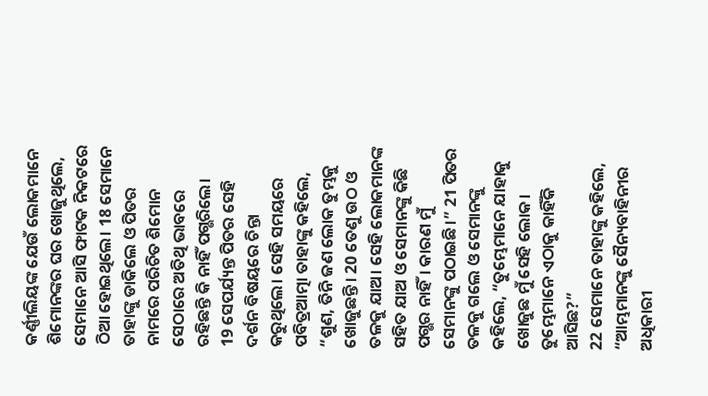କର୍ଣ୍ଣୀଲିୟଙ୍କ ଯେଉଁ ଲୋକମାନେ ଶିମୋନଙ୍କର ଘର ଖୋଜୁଥିଲେ, ସେମାନେ ଆସି ଫାଟକ ନିକଟରେ ଠିଆ ହୋଇଥିଲେ। 18 ସେମାନେ ତାହାଙ୍କୁ ଡାକିଲେ ଓ ପିତର ନାମରେ ପରିଚିତ ଶିମୋନ ସେଠାରେ ଅତିଥି ଭାବରେ ରହିଛନ୍ତି କି ନାହିଁ ପଗ୍ଭରିଲେ।
19 ସେପର୍ଯ୍ୟନ୍ତ ପିତର ସେହି ଦର୍ଶନ ବିଷୟରେ ଚିନ୍ତା କରୁଥିଲେ। ସେହି ସମୟରେ ପବିତ୍ରଆତ୍ମା ତାହାଙ୍କୁ କହିଲେ, “ଶୁଣ, ତିନି ଜଣ ଲୋକ ତୁମ୍ଭକୁ ଖୋଜୁଛନ୍ତି। 20 ତେଣୁ ଉଠ ଓ ତଳକୁ ଯାଅ। ସେହି ଲୋକମାନଙ୍କ ସହିତ ଯାଅ ଓ ସେମାନଙ୍କୁ କିଛି ପଗ୍ଭର ନାହିଁ। କାରଣ ମୁଁ ସେମାନଙ୍କୁ ପଠାଇଛି।” 21 ପିତର ତଳକୁ ଗଲେ ଓ ସେମାନଙ୍କୁ କହିଲେ, “ତୁମ୍ଭେମାନେ ଯାହାକୁ ଖୋଜୁଛ ମୁଁ ସେହି ଲୋକ। ତୁମ୍ଭେମାନେ ଏଠାକୁ କାହିଁକି ଆସିଛ?”
22 ସେମାନେ ତାହାଙ୍କୁ କହିଲେ, “ଆମ୍ଭମାନଙ୍କୁ ସୈନ୍ୟବାହିନୀର ଅଧିକାରୀ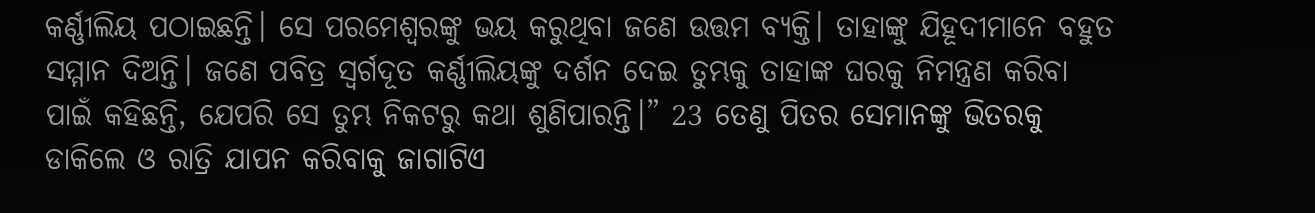କର୍ଣ୍ଣୀଲିୟ ପଠାଇଛନ୍ତି। ସେ ପରମେଶ୍ୱରଙ୍କୁ ଭୟ କରୁଥିବା ଜଣେ ଉତ୍ତମ ବ୍ୟକ୍ତି। ତାହାଙ୍କୁ ଯିହୂଦୀମାନେ ବହୁତ ସମ୍ମାନ ଦିଅନ୍ତି। ଜଣେ ପବିତ୍ର ସ୍ୱର୍ଗଦୂତ କର୍ଣ୍ଣୀଲିୟଙ୍କୁ ଦର୍ଶନ ଦେଇ ତୁମ୍ଭକୁ ତାହାଙ୍କ ଘରକୁ ନିମନ୍ତ୍ରଣ କରିବା ପାଇଁ କହିଛନ୍ତି, ଯେପରି ସେ ତୁମ୍ଭ ନିକଟରୁ କଥା ଶୁଣିପାରନ୍ତି।” 23 ତେଣୁ ପିତର ସେମାନଙ୍କୁ ଭିତରକୁ ଡାକିଲେ ଓ ରାତ୍ରି ଯାପନ କରିବାକୁ ଜାଗାଟିଏ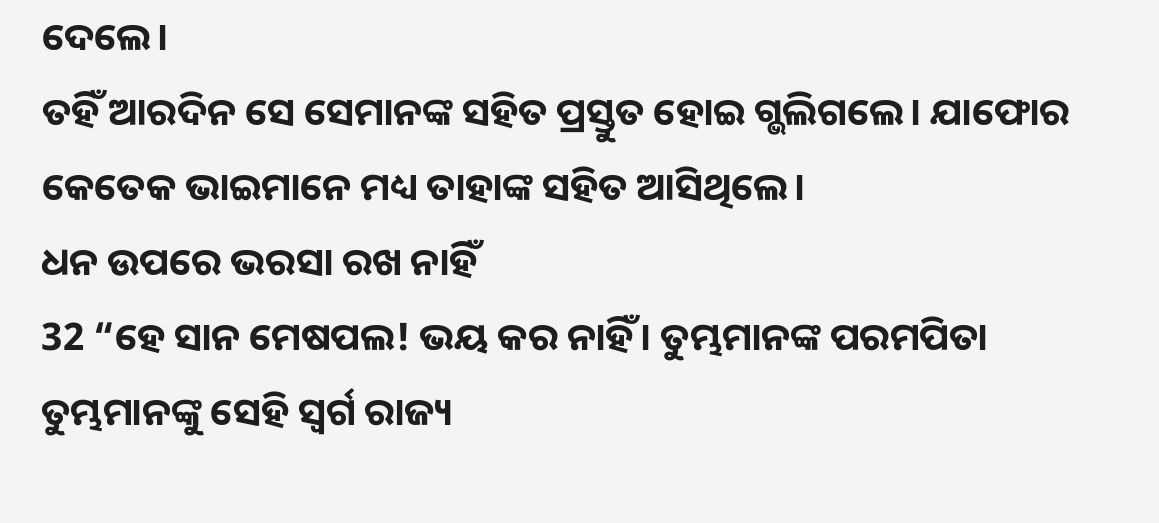ଦେଲେ।
ତହିଁ ଆରଦିନ ସେ ସେମାନଙ୍କ ସହିତ ପ୍ରସ୍ତୁତ ହୋଇ ଗ୍ଭଲିଗଲେ। ଯାଫୋର କେତେକ ଭାଇମାନେ ମଧ୍ୟ ତାହାଙ୍କ ସହିତ ଆସିଥିଲେ।
ଧନ ଉପରେ ଭରସା ରଖ ନାହିଁ
32 “ହେ ସାନ ମେଷପଲ! ଭୟ କର ନାହିଁ। ତୁମ୍ଭମାନଙ୍କ ପରମପିତା ତୁମ୍ଭମାନଙ୍କୁ ସେହି ସ୍ୱର୍ଗ ରାଜ୍ୟ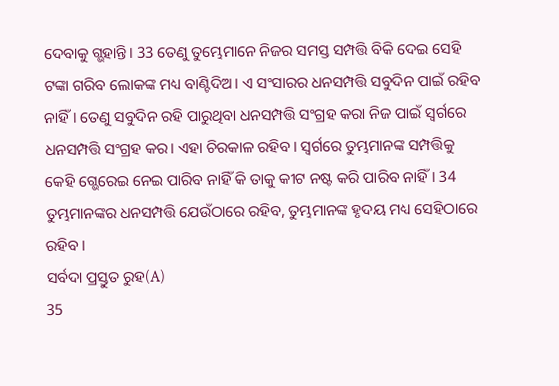ଦେବାକୁ ଗ୍ଭହାନ୍ତି। 33 ତେଣୁ ତୁମ୍ଭେମାନେ ନିଜର ସମସ୍ତ ସମ୍ପତ୍ତି ବିକି ଦେଇ ସେହି ଟଙ୍କା ଗରିବ ଲୋକଙ୍କ ମଧ୍ୟ ବାଣ୍ଟିଦିଅ। ଏ ସଂସାରର ଧନସମ୍ପତ୍ତି ସବୁଦିନ ପାଇଁ ରହିବ ନାହିଁ। ତେଣୁ ସବୁଦିନ ରହି ପାରୁଥିବା ଧନସମ୍ପତ୍ତି ସଂଗ୍ରହ କରା ନିଜ ପାଇଁ ସ୍ୱର୍ଗରେ ଧନସମ୍ପତ୍ତି ସଂଗ୍ରହ କର। ଏହା ଚିରକାଳ ରହିବ। ସ୍ୱର୍ଗରେ ତୁମ୍ଭମାନଙ୍କ ସମ୍ପତ୍ତିକୁ କେହି ଗ୍ଭେରେଇ ନେଇ ପାରିବ ନାହିଁ କି ତାକୁ କୀଟ ନଷ୍ଟ କରି ପାରିବ ନାହିଁ। 34 ତୁମ୍ଭମାନଙ୍କର ଧନସମ୍ପତ୍ତି ଯେଉଁଠାରେ ରହିବ, ତୁମ୍ଭମାନଙ୍କ ହୃଦୟ ମଧ୍ୟ ସେହିଠାରେ ରହିବ।
ସର୍ବଦା ପ୍ରସ୍ତୁତ ରୁହ(A)
35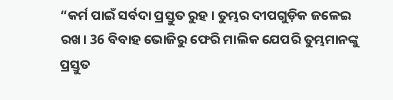“କର୍ମ ପାଇଁ ସର୍ବଦା ପ୍ରସ୍ତୁତ ରୁହ। ତୁମ୍ଭର ଦୀପଗୁଡ଼ିକ ଜଳେଇ ରଖ। 36 ବିବାହ ଭୋଜିରୁ ଫେରି ମାଲିକ ଯେପରି ତୁମ୍ଭମାନଙ୍କୁ ପ୍ରସ୍ତୁତ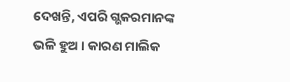ଦେଖନ୍ତି, ଏପରି ଗ୍ଭକରମାନଙ୍କ ଭଳି ହୁଅ। କାରଣ ମାଲିକ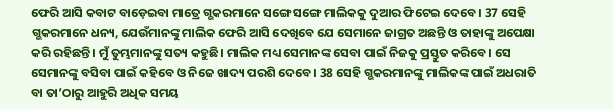ଫେରି ଆସି କବାଟ ବାଡ଼େଇବା ମାତ୍ରେ ଗ୍ଭକରମାନେ ସଙ୍ଗେ ସଙ୍ଗେ ମାଲିକକୁ ଦୁଆର ଫିଟେଇ ଦେବେ। 37 ସେହି ଗ୍ଭକରମାନେ ଧନ୍ୟ, ଯେଉଁମାନଙ୍କୁ ମାଲିକ ଫେରି ଆସି ଦେଖିବେ ଯେ ସେମାନେ ଜାଗ୍ରତ ଅଛନ୍ତି ଓ ତାହାଙ୍କୁ ଅପେକ୍ଷା କରି ରହିଛନ୍ତି। ମୁଁ ତୁମ୍ଭମାନଙ୍କୁ ସତ୍ୟ କହୁଛି। ମାଲିକ ମଧ୍ୟ ସେମାନଙ୍କ ସେବା ପାଇଁ ନିଜକୁ ପ୍ରସ୍ତୁତ କରିବେ। ସେ ସେମାନଙ୍କୁ ବସିବା ପାଇଁ କହିବେ ଓ ନିଜେ ଖାଦ୍ୟ ପରଶି ଦେବେ। 38 ସେହି ଗ୍ଭକରମାନଙ୍କୁ ମାଲିକଙ୍କ ପାଇଁ ଅଧରାତି ବା ତା’ଠାରୁ ଆହୁରି ଅଧିକ ସମୟ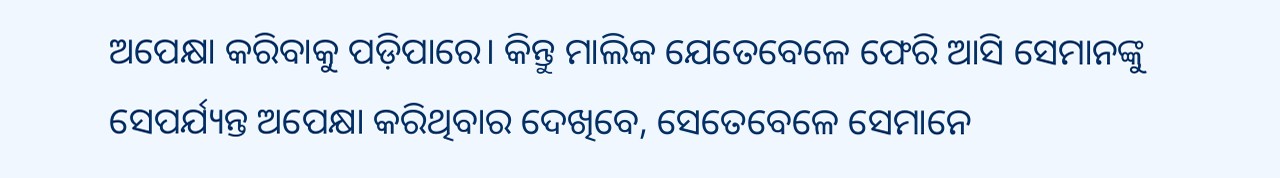ଅପେକ୍ଷା କରିବାକୁ ପଡ଼ିପାରେ। କିନ୍ତୁ ମାଲିକ ଯେତେବେଳେ ଫେରି ଆସି ସେମାନଙ୍କୁ ସେପର୍ଯ୍ୟନ୍ତ ଅପେକ୍ଷା କରିଥିବାର ଦେଖିବେ, ସେତେବେଳେ ସେମାନେ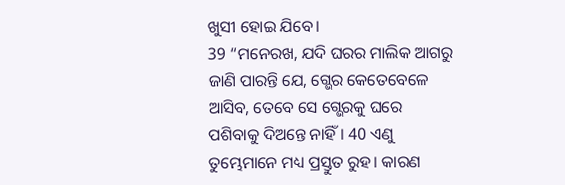ଖୁସୀ ହୋଇ ଯିବେ।
39 “ମନେରଖ, ଯଦି ଘରର ମାଲିକ ଆଗରୁ ଜାଣି ପାରନ୍ତି ଯେ, ଗ୍ଭେର କେତେବେଳେ ଆସିବ, ତେବେ ସେ ଗ୍ଭେରକୁ ଘରେ ପଶିବାକୁ ଦିଅନ୍ତେ ନାହିଁ। 40 ଏଣୁ ତୁମ୍ଭେମାନେ ମଧ୍ୟ ପ୍ରସ୍ତୁତ ରୁହ। କାରଣ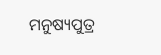ମନୁଷ୍ୟପୁତ୍ର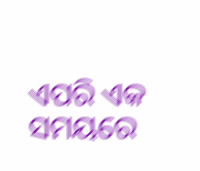ଏପରି ଏକ ସମୟରେ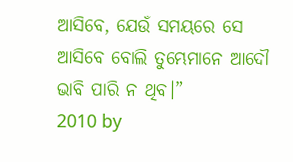ଆସିବେ, ଯେଉଁ ସମୟରେ ସେ ଆସିବେ ବୋଲି ତୁମ୍ଭେମାନେ ଆଦୌ ଭାବି ପାରି ନ ଥିବ।”
2010 by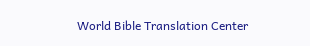World Bible Translation Center